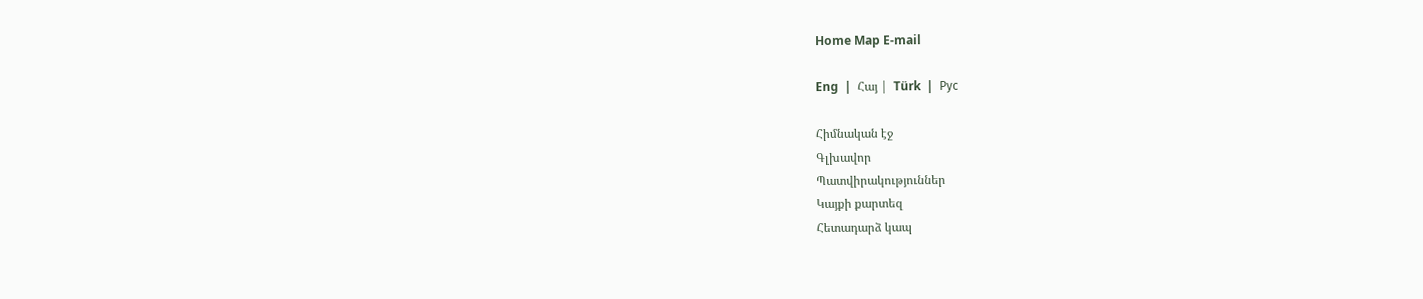Home Map E-mail

Eng  |  Հայ |  Türk  |  Рус

Հիմնական էջ
Գլխավոր
Պատվիրակություններ
Կայքի քարտեզ
Հետադարձ կապ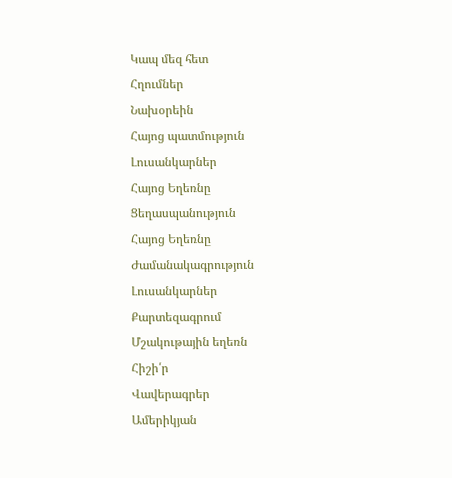Կապ մեզ հետ
Հղումներ
Նախօրեին
Հայոց պատմություն
Լուսանկարներ
Հայոց Եղեռնը
Ցեղասպանություն
Հայոց Եղեռնը
Ժամանակագրություն
Լուսանկարներ
Քարտեզագրում
Մշակութային եղեռն
Հիշի՛ր
Վավերագրեր
Ամերիկյան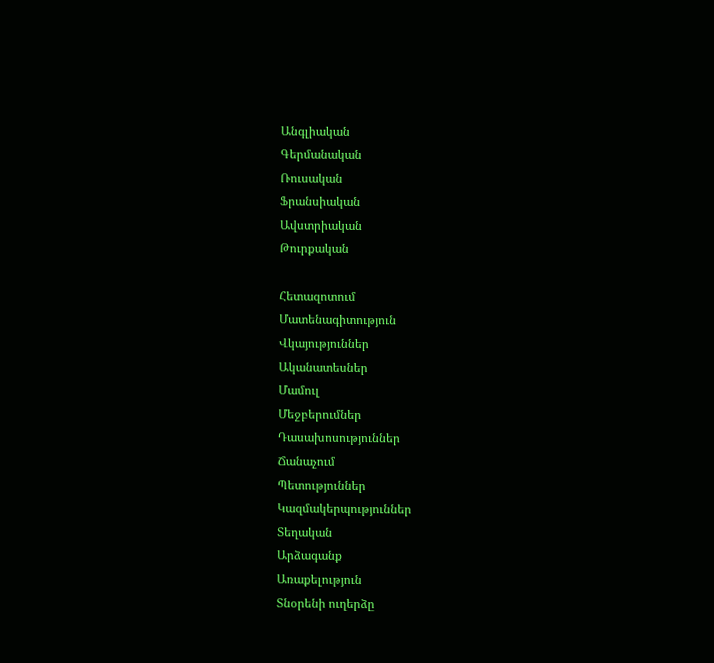Անգլիական
Գերմանական
Ռուսական
Ֆրանսիական
Ավստրիական
Թուրքական

Հետազոտում
Մատենագիտություն
Վկայություններ
Ականատեսներ
Մամուլ
Մեջբերումներ
Դասախոսություններ
Ճանաչում
Պետություններ
Կազմակերպություններ
Տեղական
Արձագանք
Առաքելություն
Տնօրենի ուղերձը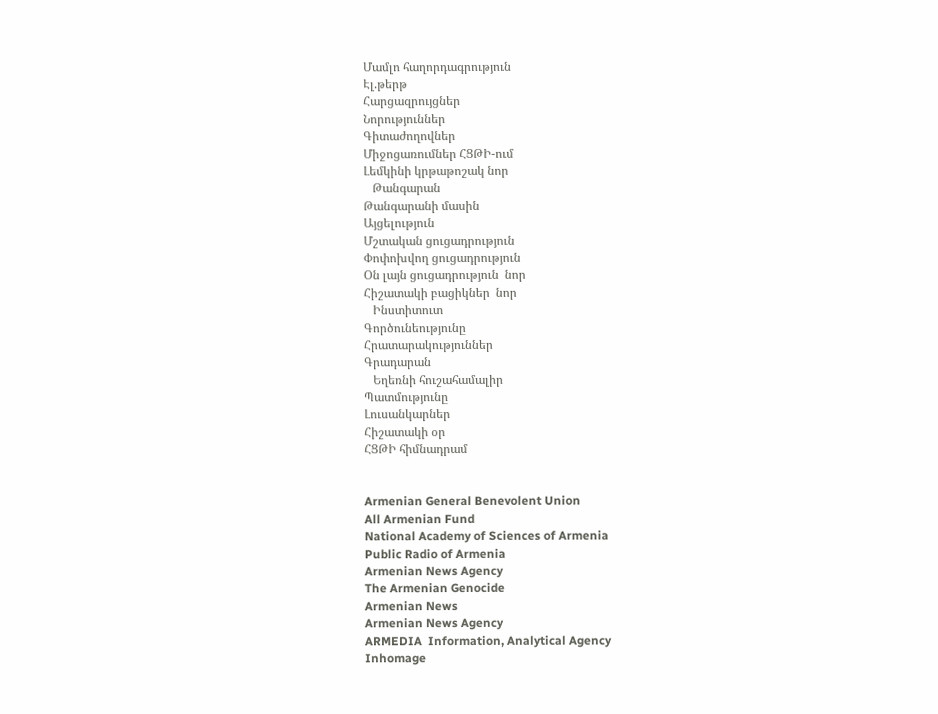Մամլո հաղորդագրություն
Էլ.թերթ
Հարցազրույցներ
Նորություններ
Գիտաժողովներ
Միջոցառումներ ՀՑԹԻ-ում
Լեմկինի կրթաթոշակ նոր
   Թանգարան
Թանգարանի մասին
Այցելություն
Մշտական ցուցադրություն
Փոփոխվող ցուցադրություն
Օն լայն ցուցադրություն  նոր
Հիշատակի բացիկներ  նոր
   Ինստիտուտ
Գործունեությունը
Հրատարակություններ
Գրադարան
   Եղեռնի հուշահամալիր
Պատմությունը
Լուսանկարներ
Հիշատակի օր
ՀՑԹԻ հիմնադրամ


Armenian General Benevolent Union
All Armenian Fund
National Academy of Sciences of Armenia
Public Radio of Armenia
Armenian News Agency
The Armenian Genocide
Armenian News
Armenian News Agency
ARMEDIA  Information, Analytical Agency
Inhomage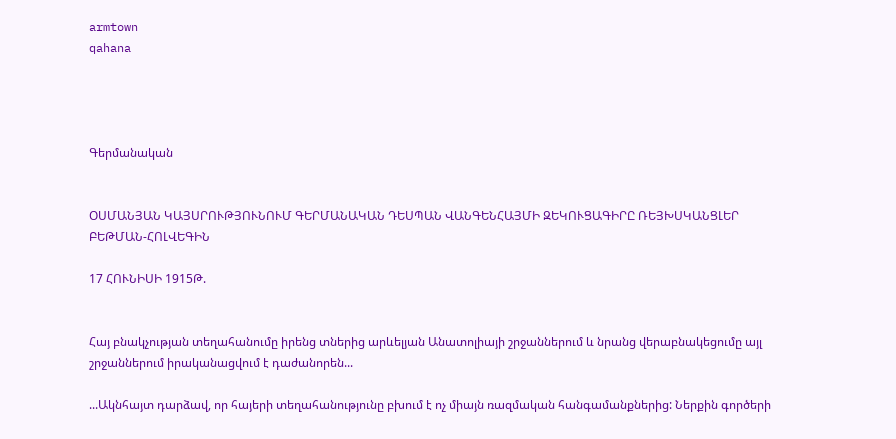armtown
qahana




Գերմանական


ՕՍՄԱՆՅԱՆ ԿԱՅՍՐՈՒԹՅՈՒՆՈՒՄ ԳԵՐՄԱՆԱԿԱՆ ԴԵՍՊԱՆ ՎԱՆԳԵՆՀԱՅՄԻ ԶԵԿՈՒՑԱԳԻՐԸ ՌԵՅԽՍԿԱՆՑԼԵՐ ԲԵԹՄԱՆ-ՀՈԼՎԵԳԻՆ

17 ՀՈՒՆԻՍԻ 1915Թ.


Հայ բնակչության տեղահանումը իրենց տներից արևելյան Անատոլիայի շրջաններում և նրանց վերաբնակեցումը այլ շրջաններում իրականացվում է դաժանորեն...

...Ակնհայտ դարձավ, որ հայերի տեղահանությունը բխում է ոչ միայն ռազմական հանգամանքներից: Ներքին գործերի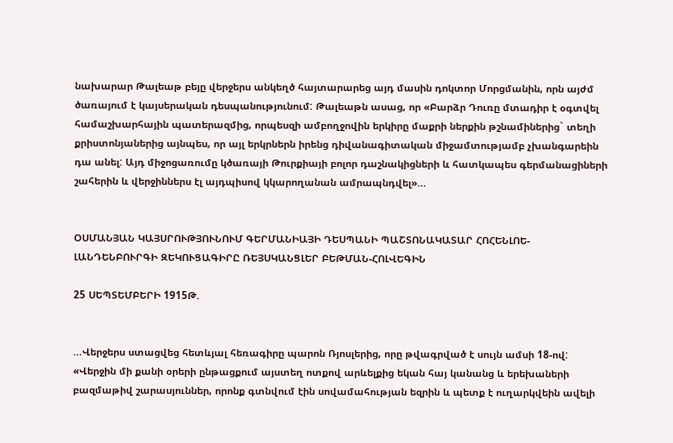նախարար Թալեաթ բեյը վերջերս անկեղծ հայտարարեց այդ մասին դոկտոր Մորցմանին, որն այժմ ծառայում է կայսերական դեսպանությունում: Թալեաթն ասաց, որ «Բարձր Դուռը մտադիր է օգտվել համաշխարհային պատերազմից, որպեսզի ամբողջովին երկիրը մաքրի ներքին թշնամիներից` տեղի քրիստոնյաներից այնպես, որ այլ երկրներն իրենց դիվանագիտական միջամտությամբ չխանգարեին դա անել: Այդ միջոցառումը կծառայի Թուրքիայի բոլոր դաշնակիցների և հատկապես գերմանացիների շահերին և վերջիններս էլ այդպիսով կկարողանան ամրապնդվել»...


ՕՍՄԱՆՅԱՆ ԿԱՅՍՐՈՒԹՅՈՒՆՈՒՄ ԳԵՐՄԱՆԻԱՅԻ ԴԵՍՊԱՆԻ ՊԱՇՏՈՆԱԿԱՏԱՐ ՀՈՀԵՆԼՈԵ-ԼԱՆԴԵՆԲՈՒՐԳԻ ԶԵԿՈՒՑԱԳԻՐԸ ՌԵՅՍԿԱՆՑԼԵՐ ԲԵԹՄԱՆ-ՀՈԼՎԵԳԻՆ

25 ՍԵՊՏԵՄԲԵՐԻ 1915Թ.


...Վերջերս ստացվեց հետևյալ հեռագիրը պարոն Ռյոսլերից, որը թվագրված է սույն ամսի 18-ով:
«Վերջին մի քանի օրերի ընթացքում այստեղ ոտքով արևելքից եկան հայ կանանց և երեխաների բազմաթիվ շարասյուններ, որոնք գտնվում էին սովամահության եզրին և պետք է ուղարկվեին ավելի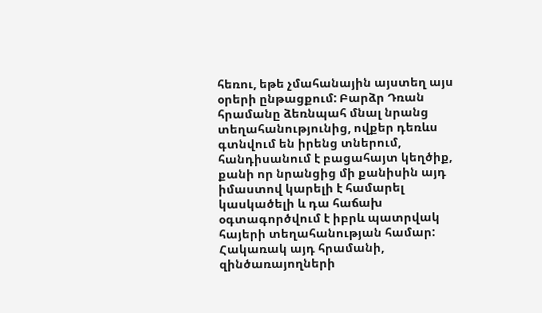հեռու, եթե չմահանային այստեղ այս օրերի ընթացքում: Բարձր Դռան հրամանը ձեռնպահ մնալ նրանց տեղահանությունից, ովքեր դեռևս գտնվում են իրենց տներում, հանդիսանում է բացահայտ կեղծիք, քանի որ նրանցից մի քանիսին այդ իմաստով կարելի է համարել կասկածելի և դա հաճախ օգտագործվում է իբրև պատրվակ հայերի տեղահանության համար:
Հակառակ այդ հրամանի, զինծառայողների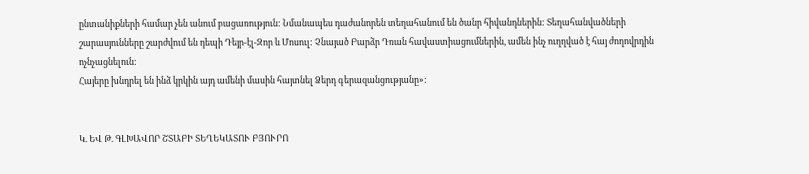ընտանիքների համար չեն անում բացառություն: Նմանապես դաժանորեն տեղահանում են ծանր հիվանդներին: Տեղահանվածների շարասյունները շարժվում են դեպի Դեյր-էլ-Զոր և Մոսուլ: Չնայած Բարձր Դռան հավաստիացումներին, ամեն ինչ ուղղված է հայ ժողովրդին ոչնչացնելուն:
Հայերը խնդրել են ինձ կրկին այդ ամենի մասին հայտնել Ձերդ գերազանցությանը»:


Կ. ԵՎ Թ. ԳԼԽԱՎՈՐ ՇՏԱԲԻ ՏԵՂԵԿԱՏՈՒ ԲՅՈՒՐՈ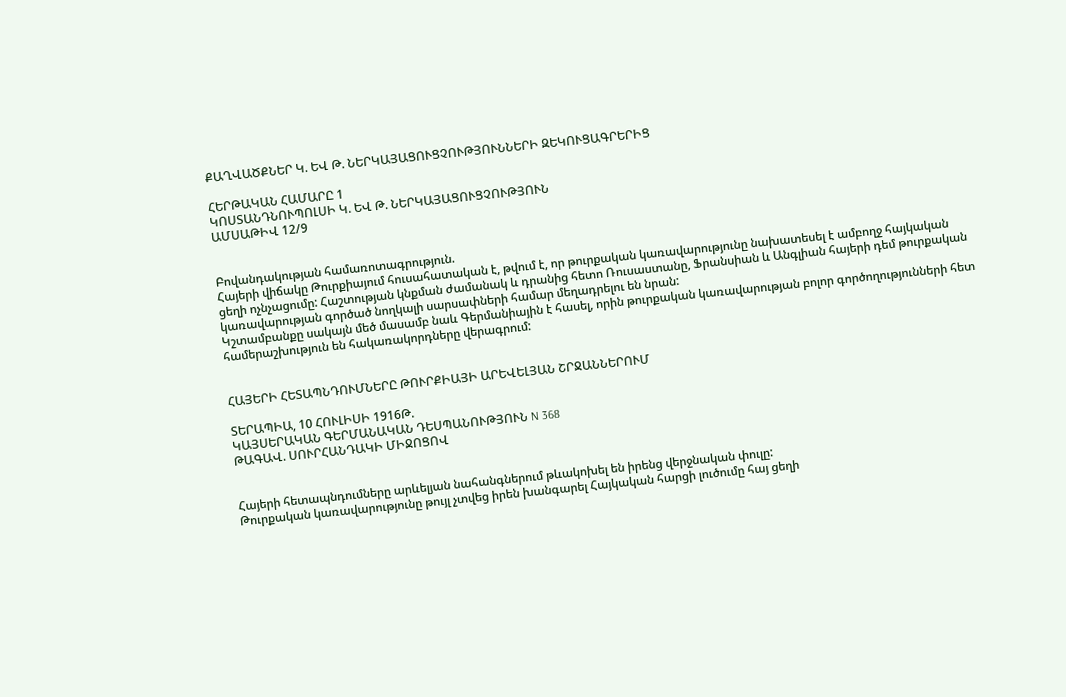ՔԱՂՎԱԾՔՆԵՐ Կ. ԵՎ Թ. ՆԵՐԿԱՅԱՑՈՒՑՉՈՒԹՅՈՒՆՆԵՐԻ ԶԵԿՈՒՑԱԳՐԵՐԻՑ

ՀԵՐԹԱԿԱՆ ՀԱՄԱՐԸ 1
ԿՈՍՏԱՆԴՆՈՒՊՈԼՍԻ Կ. ԵՎ Թ. ՆԵՐԿԱՅԱՑՈՒՑՉՈՒԹՅՈՒՆ
ԱՄՍԱԹԻՎ 12/9


Բովանդակության համառոտագրություն.
Հայերի վիճակը Թուրքիայում հուսահատական է, թվում է, որ թուրքական կառավարությունը նախատեսել է ամբողջ հայկական ցեղի ոչնչացումը: Հաշտության կնքման ժամանակ և դրանից հետո Ռուսաստանը, Ֆրանսիան և Անգլիան հայերի դեմ թուրքական կառավարության գործած նողկալի սարսափների համար մեղադրելու են նրան:
Կշտամբանքը սակայն մեծ մասամբ նաև Գերմանիային է հասել, որին թուրքական կառավարության բոլոր գործողությունների հետ համերաշխություն են հակառակորդները վերագրում:


ՀԱՅԵՐԻ ՀԵՏԱՊՆԴՈՒՄՆԵՐԸ ԹՈՒՐՔԻԱՅԻ ԱՐԵՎԵԼՅԱՆ ՇՐՋԱՆՆԵՐՈՒՄ

ՏԵՐԱՊԻԱ, 10 ՀՈՒԼԻՍԻ 1916Թ.
ԿԱՅՍԵՐԱԿԱՆ ԳԵՐՄԱՆԱԿԱՆ ԴԵՍՊԱՆՈՒԹՅՈՒՆ N 368
ԹԱԳԱՎ. ՍՈՒՐՀԱՆԴԱԿԻ ՄԻՋՈՑՈՎ


Հայերի հետապնդումները արևելյան նահանգներում թևակոխել են իրենց վերջնական փուլը:
Թուրքական կառավարությունը թույլ չտվեց իրեն խանգարել Հայկական հարցի լուծումը հայ ցեղի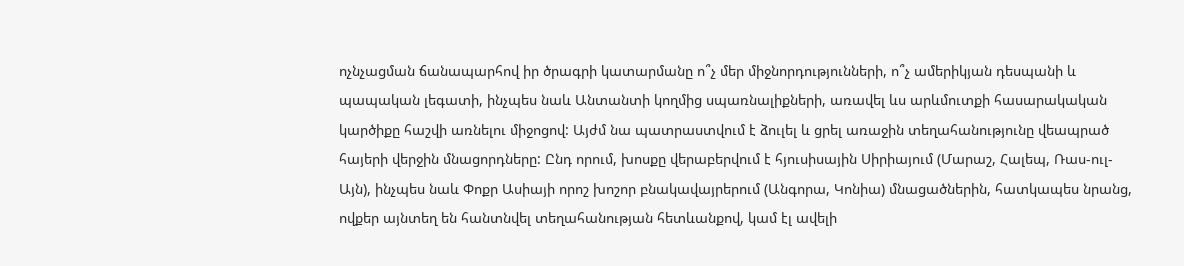ոչնչացման ճանապարհով իր ծրագրի կատարմանը ո՞չ մեր միջնորդությունների, ո՞չ ամերիկյան դեսպանի և պապական լեգատի, ինչպես նաև Անտանտի կողմից սպառնալիքների, առավել ևս արևմուտքի հասարակական կարծիքը հաշվի առնելու միջոցով: Այժմ նա պատրաստվում է ձուլել և ցրել առաջին տեղահանությունը վեապրած հայերի վերջին մնացորդները: Ընդ որում, խոսքը վերաբերվում է հյուսիսային Սիրիայում (Մարաշ, Հալեպ, Ռաս-ուլ-Այն), ինչպես նաև Փոքր Ասիայի որոշ խոշոր բնակավայրերում (Անգորա, Կոնիա) մնացածներին, հատկապես նրանց, ովքեր այնտեղ են հանտնվել տեղահանության հետևանքով, կամ էլ ավելի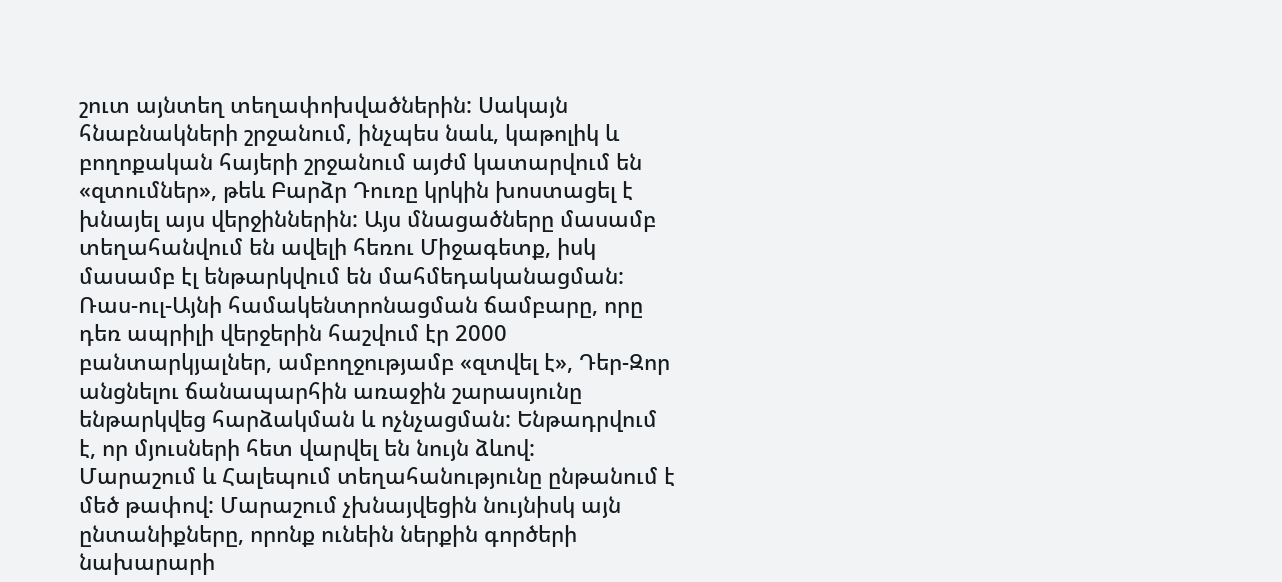շուտ այնտեղ տեղափոխվածներին: Սակայն հնաբնակների շրջանում, ինչպես նաև, կաթոլիկ և բողոքական հայերի շրջանում այժմ կատարվում են «զտումներ», թեև Բարձր Դուռը կրկին խոստացել է խնայել այս վերջիններին: Այս մնացածները մասամբ տեղահանվում են ավելի հեռու Միջագետք, իսկ մասամբ էլ ենթարկվում են մահմեդականացման:
Ռաս-ուլ-Այնի համակենտրոնացման ճամբարը, որը դեռ ապրիլի վերջերին հաշվում էր 2000 բանտարկյալներ, ամբողջությամբ «զտվել է», Դեր-Զոր անցնելու ճանապարհին առաջին շարասյունը ենթարկվեց հարձակման և ոչնչացման: Ենթադրվում է, որ մյուսների հետ վարվել են նույն ձևով:
Մարաշում և Հալեպում տեղահանությունը ընթանում է մեծ թափով: Մարաշում չխնայվեցին նույնիսկ այն ընտանիքները, որոնք ունեին ներքին գործերի նախարարի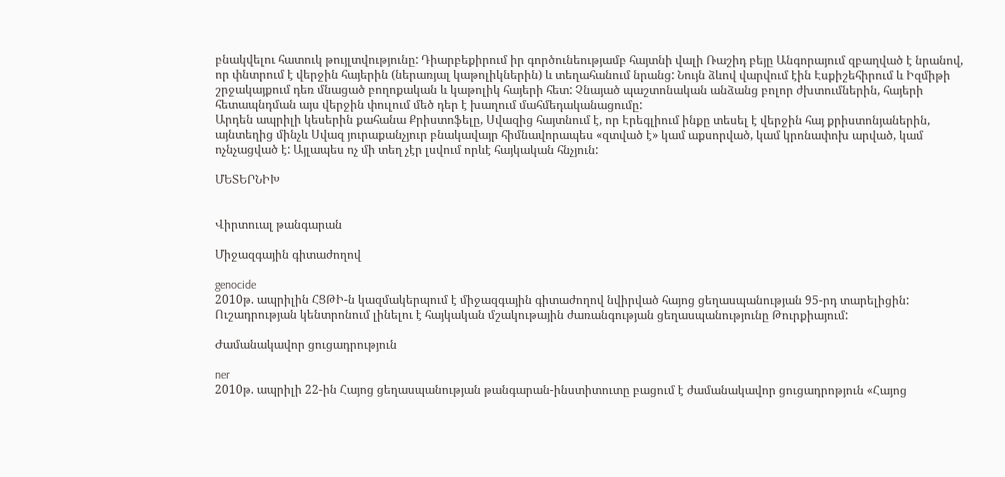բնակվելու հատուկ թույլտվությունը: Դիարբեքիրում իր գործունեությամբ հայտնի վալի Ռաշիդ բեյը Անգորայում զբաղված է նրանով, որ փնտրում է վերջին հայերին (ներառյալ կաթոլիկներին) և տեղահանում նրանց: Նույն ձևով վարվում էին Էսքիշեհիրում և Իզմիթի շրջակայքում դեռ մնացած բողոքական և կաթոլիկ հայերի հետ: Չնայած պաշտոնական անձանց բոլոր ժխտումներին, հայերի հետապնդման այս վերջին փուլում մեծ դեր է խաղում մահմեդականացումը:
Արդեն ապրիլի կեսերին քահանա Քրիստոֆելը, Սվազից հայտնում է, որ Էրեգլիում ինքը տեսել է վերջին հայ քրիստոնյաներին, այնտեղից մինչև Սվազ յուրաքանչյուր բնակավայր հիմնավորապես «զտված է» կամ աքսորված, կամ կրոնափոխ արված, կամ ոչնչացված է: Այլապես ոչ մի տեղ չէր լսվում որևէ հայկական հնչյուն:

ՄԵՏԵՐՆԻԽ


Վիրտուալ թանգարան

Միջազգային գիտաժողով

genocide
2010թ. ապրիլին ՀՑԹԻ-ն կազմակերպում է միջազգային գիտաժողով նվիրված հայոց ցեղասպանության 95-րդ տարելիցին: Ուշադրության կենտրոնում լինելու է հայկական մշակութային ժառանգության ցեղասպանությունը Թուրքիայում:

Ժամանակավոր ցուցադրություն

ner
2010թ. ապրիլի 22-ին Հայոց ցեղասպանության թանգարան-ինստիտուտը բացում է ժամանակավոր ցուցադրոթյուն «Հայոց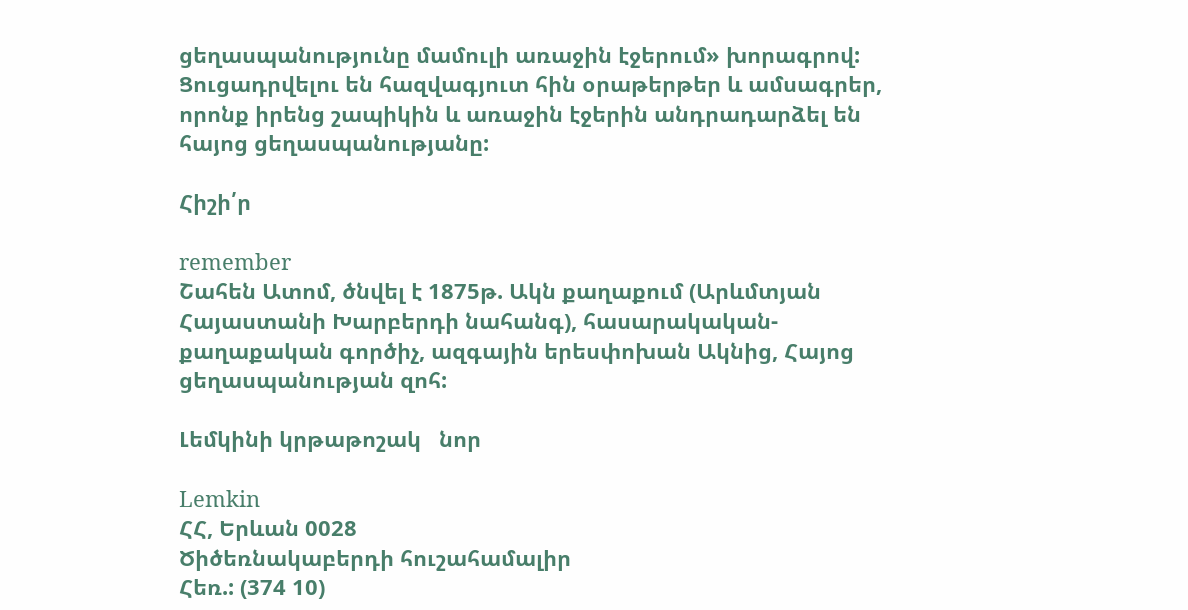ցեղասպանությունը մամուլի առաջին էջերում» խորագրով: Ցուցադրվելու են հազվագյուտ հին օրաթերթեր և ամսագրեր, որոնք իրենց շապիկին և առաջին էջերին անդրադարձել են հայոց ցեղասպանությանը:

Հիշի՛ր

remember
Շահեն Ատոմ, ծնվել է 1875թ. Ակն քաղաքում (Արևմտյան Հայաստանի Խարբերդի նահանգ), հասարակական-քաղաքական գործիչ, ազգային երեսփոխան Ակնից, Հայոց ցեղասպանության զոհ:

Լեմկինի կրթաթոշակ   նոր

Lemkin
ՀՀ, Երևան 0028
Ծիծեռնակաբերդի հուշահամալիր
Հեռ.: (374 10)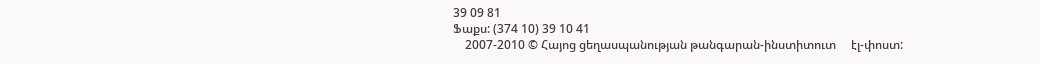39 09 81
Ֆաքս: (374 10) 39 10 41
    2007-2010 © Հայոց ցեղասպանության թանգարան-ինստիտուտ     էլ-փոստ: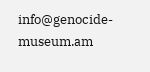info@genocide-museum.am